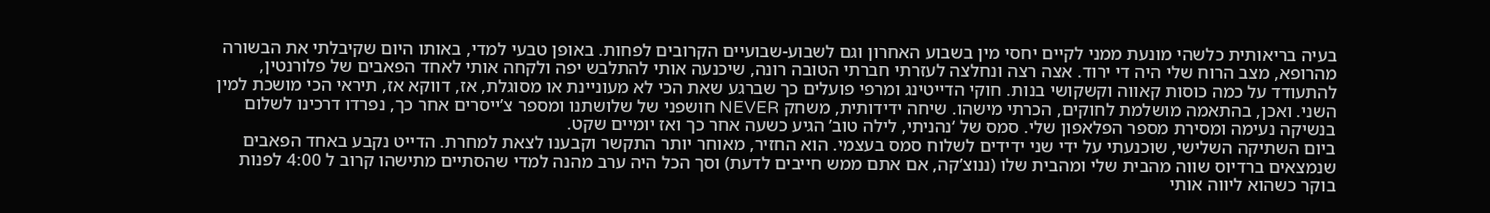בעיה בריאותית כלשהי מונעת ממני לקיים יחסי מין בשבוע האחרון וגם לשבוע-שבועיים הקרובים לפחות. באופן טבעי למדי, באותו היום שקיבלתי את הבשורה מהרופא, מצב הרוח שלי היה די ירוד. אצה רצה ונחלצה לעזרתי חברתי הטובה רונה, שיכנעה אותי להתלבש יפה ולקחה אותי לאחד הפאבים של פלורנטין, להתעודד על כמה כוסות קאווה וקשקושי בנות. חוקי הדייטינג ומרפי פועלים כך שברגע שאת הכי לא מעוניינת או מסוגלת, אז, דווקא אז, תיראי הכי מושכת למין השני. ואכן, בהתאמה מושלמת לחוקים, הכרתי מישהו. שיחה ידידותית, משחק NEVER חושפני של שלושתנו ומספר צ’ייסרים אחר כך, נפרדו דרכינו לשלום בנשיקה נעימה ומסירת מספר הפלאפון שלי. סמס של ‘נהניתי, לילה טוב’ הגיע כשעה אחר כך ואז יומיים שקט.
ביום השתיקה השלישי, שוכנעתי על ידי שני ידידים לשלוח סמס בעצמי. הוא החזיר, מאוחר יותר התקשר וקבענו לצאת למחרת. הדייט נקבע באחד הפאבים שנמצאים ברדיוס שווה מהבית שלי ומהבית שלו (ננוצ’קה, אם אתם ממש חייבים לדעת) וסך הכל היה ערב מהנה למדי שהסתיים מתישהו קרוב ל 4:00 לפנות בוקר כשהוא ליווה אותי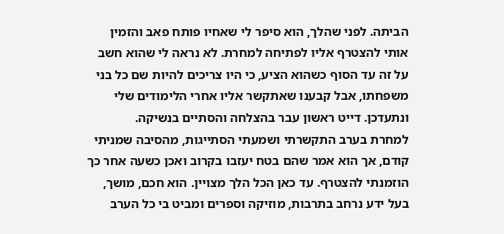הביתה. לפני שהלך, הוא סיפר לי שאחיו פותח פאב והזמין אותי להצטרף אליו לפתיחה למחרת. לא נראה לי שהוא חשב על זה עד הסוף כשהוא הציע, כי היו צריכים להיות שם כל בני משפחתו, אבל קבענו שאתקשר אליו אחרי הלימודים שלי ונתעדכן. דייט ראשון עבר בהצלחה והסתיים בנשיקה.
למחרת בערב התקשרתי ושמעתי הסתייגות, מהסיבה שמניתי קודם, אך הוא אמר שהם בטח יעזבו בקרוב ואכן כשעה אחר כך הוזמנתי להצטרף. עד כאן הכל הלך מצויין. הוא חכם, מושך, בעל ידע נרחב בתרבות, מוזיקה וספרים ומביט בי כל הערב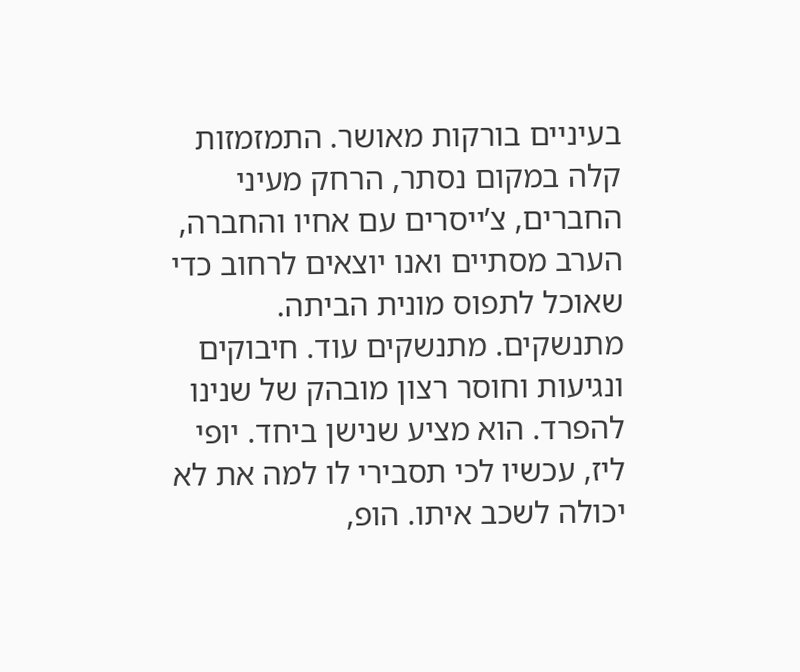בעיניים בורקות מאושר. התמזמזות קלה במקום נסתר, הרחק מעיני החברים, צ’ייסרים עם אחיו והחברה, הערב מסתיים ואנו יוצאים לרחוב כדי שאוכל לתפוס מונית הביתה. מתנשקים. מתנשקים עוד. חיבוקים ונגיעות וחוסר רצון מובהק של שנינו להפרד. הוא מציע שנישן ביחד. יופי ליז, עכשיו לכי תסבירי לו למה את לא יכולה לשכב איתו. הופ,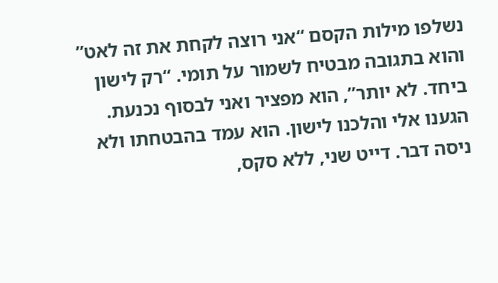נשלפו מילות הקסם “אני רוצה לקחת את זה לאט” והוא בתגובה מבטיח לשמור על תומי. “רק לישון ביחד. לא יותר”, הוא מפציר ואני לבסוף נכנעת. הגענו אלי והלכנו לישון. הוא עמד בהבטחתו ולא ניסה דבר. דייט שני, ללא סקס,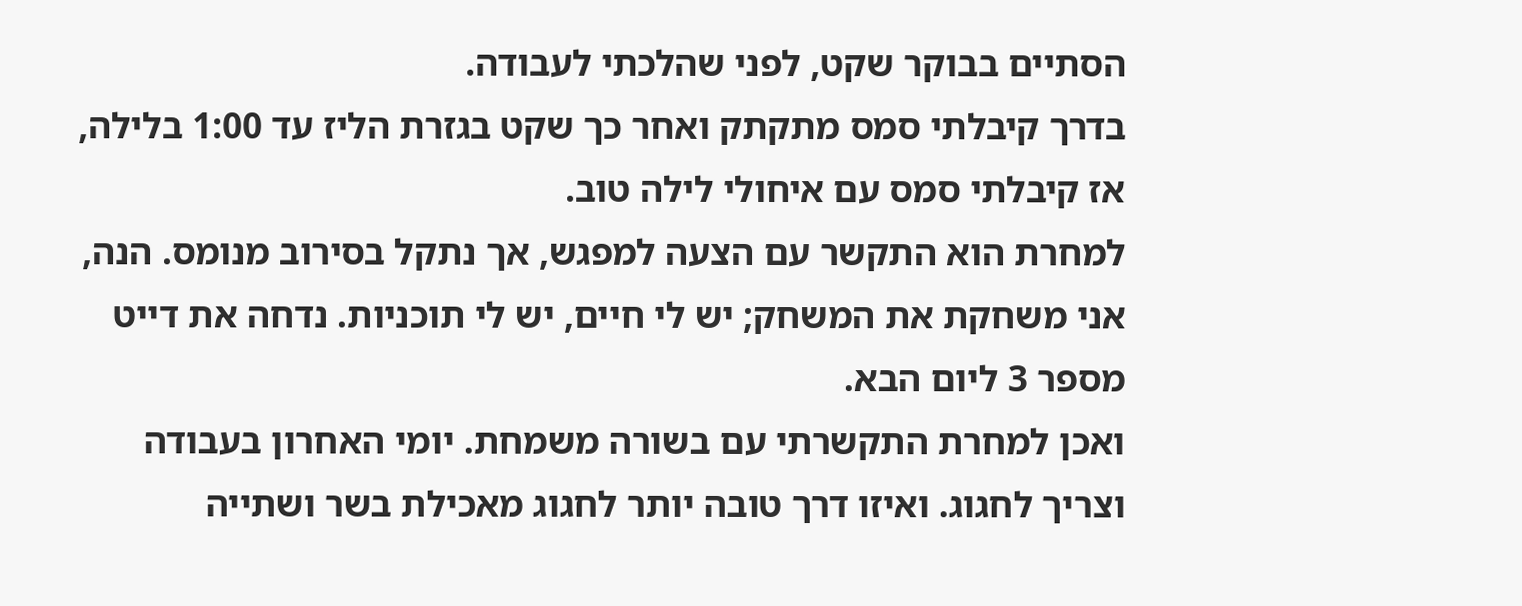הסתיים בבוקר שקט, לפני שהלכתי לעבודה.
בדרך קיבלתי סמס מתקתק ואחר כך שקט בגזרת הליז עד 1:00 בלילה, אז קיבלתי סמס עם איחולי לילה טוב.
למחרת הוא התקשר עם הצעה למפגש, אך נתקל בסירוב מנומס. הנה, אני משחקת את המשחק; יש לי חיים, יש לי תוכניות. נדחה את דייט מספר 3 ליום הבא.
ואכן למחרת התקשרתי עם בשורה משמחת. יומי האחרון בעבודה וצריך לחגוג. ואיזו דרך טובה יותר לחגוג מאכילת בשר ושתייה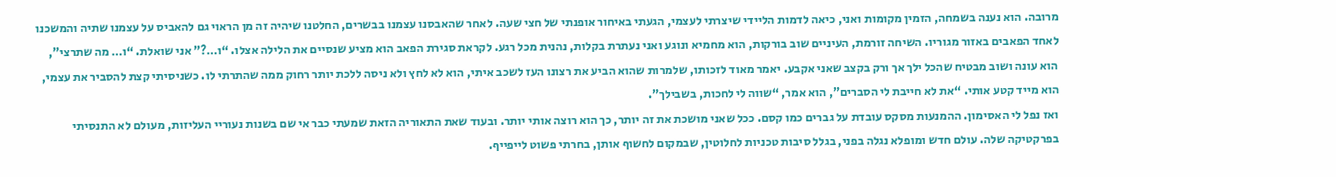מרובה. הוא נענה בשמחה, הזמין מקומות ואני, כיאה לדמות הליידי שיצרתי לעצמי, הגעתי באיחור אופנתי של חצי שעה. לאחר שהאבסנו עצמנו בבשרים, החלטנו שיהיה זה מן הראוי גם להאביס על עצמנו שתיה והמשכנו לאחד הפאבים באזור מגוריו. השיחה זורמת, העיניים שוב בורקות, הוא מחמיא ונוגע ואני נעתרת בקלות, נהנית מכל רגע. לקראת סגירת הפאב הוא מציע שנסיים את הלילה אצלו. “ו…?” אני שואלת. “ו… מה שתרצי”, הוא עונה ושוב מבטיח שהכל ילך אך ורק בקצב שאני אקבע. יאמר מאוד לזכותו, שלמרות שהוא הביע את רצונו העז לשכב איתי, הוא לא לחץ ולא ניסה ללכת יותר רחוק ממה שהתרתי לו. כשניסיתי קצת להסביר את עצמי, הוא מייד קטע אותי. “את לא חייבת לי הסברים”, הוא אמר, “שווה לי לחכות, בשבילך”.
ואז נפל לי האסימון. ההמנעות מסקס עובדת על גברים כמו קסם. ככל שאני מושכת את זה יותר, כך הוא רוצה אותי יותר. ובעוד שאת התאוריה הזאת שמעתי כבר אי שם בשנות נעוריי העליזות, מעולם לא התנסיתי בפרקטיקה שלה. עולם חדש ומופלא נגלה בפני, בגלל סיבות טכניות לחלוטין, שבמקום לחשוף אותן, בחרתי פשוט לייפייף.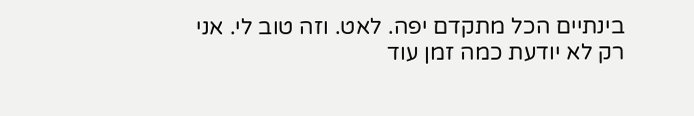בינתיים הכל מתקדם יפה. לאט. וזה טוב לי. אני רק לא יודעת כמה זמן עוד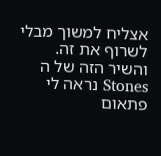אצליח למשוך מבלי לשרוף את זה.
והשיר הזה של ה Stones נראה לי פתאום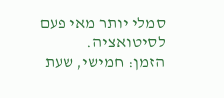סמלי יותר מאי פעם לסיטואציה.
הזמן: חמישי, שעת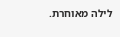לילה מאוחרת.